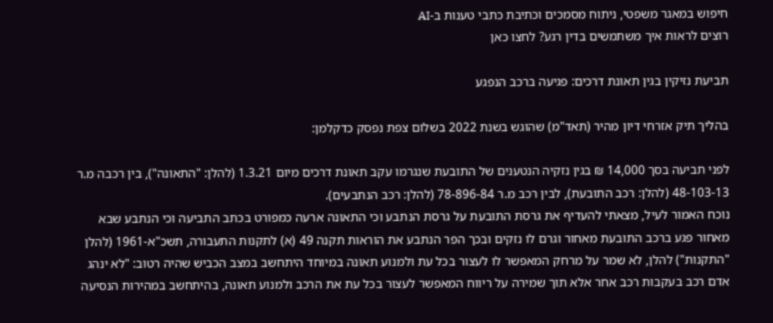חיפוש במאגר משפטי, ניתוח מסמכים וכתיבת כתבי טענות ב-AI
רוצים לראות איך משתמשים בדין רגע? לחצו כאן

תביעת נזיקין בגין תאונת דרכים: פגיעה ברכב הנפגע

בהליך תיק אזרחי דיון מהיר (תאד"מ) שהוגש בשנת 2022 בשלום צפת נפסק כדקלמן:

לפני תביעה בסך 14,000 ₪ בגין נזקיה הנטענים של התובעת שנגרמו עקב תאונת דרכים מיום 1.3.21 (להלן: "התאונה"), בין רכבה מ.ר 48-103-13 (להלן: רכב התובעת), לבין רכב מ.ר 78-896-84 (להלן: רכב הנתבעים).
נוכח האמור לעיל, מצאתי להעדיף את גרסת התובעת על גרסת הנתבע וכי התאונה ארעה כמפורט בכתב התביעה וכי הנתבע שבא מאחור פגע ברכב התובעת מאחור וגרם לו נזקים ובכך הפר הנתבע את הוראות תקנה 49 (א) לתקנות התעבורה, תשכ"א-1961 (להלן "התקנות") להלן, לא שמר על מרחק המאפשר לו לעצור בכל עת ולמנוע תאונה במיוחד היתחשב במצב הכביש שהיה רטוב: "לא ינהג אדם רכב בעקבות רכב אחר אלא תוך שמירה על ריווח המאפשר לעצור בכל עת את הרכב ולמנוע תאונה, בהיתחשב במהירות הנסיעה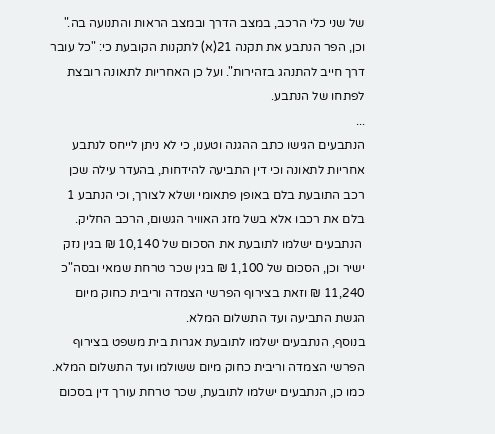של שני כלי הרכב, במצב הדרך ובמצב הראות והתנועה בה." וכן, הפר הנתבע את תקנה 21(א) לתקנות הקובעת כי: "כל עובר דרך חייב להתנהג בזהירות". ועל כן האחריות לתאונה רובצת לפתחו של הנתבע.
...
הנתבעים הגישו כתב ההגנה וטענו, כי לא ניתן לייחס לנתבע אחריות לתאונה וכי דין התביעה להידחות, בהעדר עילה שכן רכב התובעת בלם באופן פתאומי ושלא לצורך, וכי הנתבע 1 בלם את רכבו אלא בשל מזג האוויר הגשום, הרכב החליק.
 הנתבעים ישלמו לתובעת את הסכום של 10,140 ₪ בגין נזק ישיר וכן, הסכום של 1,100 ₪ בגין שכר טרחת שמאי ובסה"כ 11,240 ₪ וזאת בצירוף הפרשי הצמדה וריבית כחוק מיום הגשת התביעה ועד התשלום המלא.
בנוסף, הנתבעים ישלמו לתובעת אגרות בית משפט בצירוף הפרשי הצמדה וריבית כחוק מיום ששולמו ועד התשלום המלא.
כמו כן, הנתבעים ישלמו לתובעת, שכר טרחת עורך דין בסכום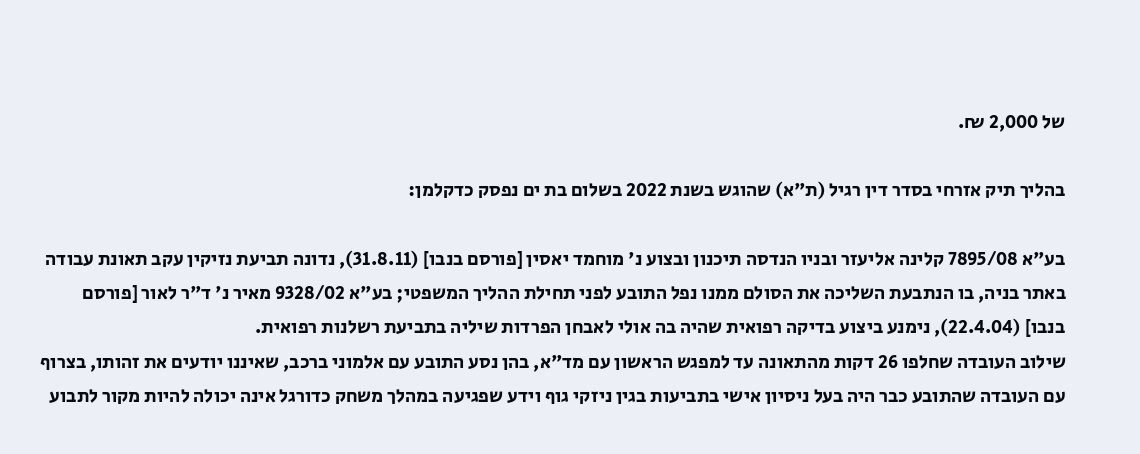של 2,000 ₪.

בהליך תיק אזרחי בסדר דין רגיל (ת"א) שהוגש בשנת 2022 בשלום בת ים נפסק כדקלמן:

בע"א 7895/08 קלינה אליעזר ובניו הנדסה תיכנון ובצוע נ' מוחמד יאסין [פורסם בנבו] (31.8.11), נדונה תביעת נזיקין עקב תאונת עבודה באתר בניה, בו הנתבעת השליכה את הסולם ממנו נפל התובע לפני תחילת ההליך המשפטי; בע"א 9328/02 מאיר נ' ד"ר לאור [פורסם בנבו] (22.4.04), נימנע ביצוע בדיקה רפואית שהיה בה אולי לאבחן הפרדות שיליה בתביעת רשלנות רפואית.
שילוב העובדה שחלפו 26 דקות מהתאונה עד למפגש הראשון עם מד"א, בהן נסע התובע עם אלמוני ברכב, שאיננו יודעים את זהותו, בצרוף עם העובדה שהתובע כבר היה בעל ניסיון אישי בתביעות בגין ניזקי גוף וידע שפגיעה במהלך משחק כדורגל אינה יכולה להיות מקור לתבוע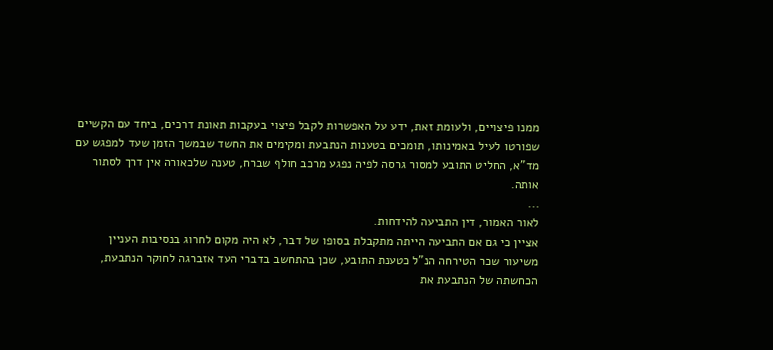ממנו פיצויים, ולעומת זאת, ידע על האפשרות לקבל פיצוי בעקבות תאונת דרכים, ביחד עם הקשיים שפורטו לעיל באמינותו, תומכים בטענות הנתבעת ומקימים את החשד שבמשך הזמן שעד למפגש עם מד"א, החליט התובע למסור גרסה לפיה נפגע מרכב חולף שברח, טענה שלכאורה אין דרך לסתור אותה.
...
לאור האמור, דין התביעה להידחות.
אציין כי גם אם התביעה הייתה מתקבלת בסופו של דבר, לא היה מקום לחרוג בנסיבות העניין משיעור שכר הטירחה הנ"ל כטענת התובע, שכן בהתחשב בדברי העד אזברגה לחוקר הנתבעת, הכחשתה של הנתבעת את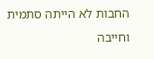החבות לא הייתה סתמית וחייבה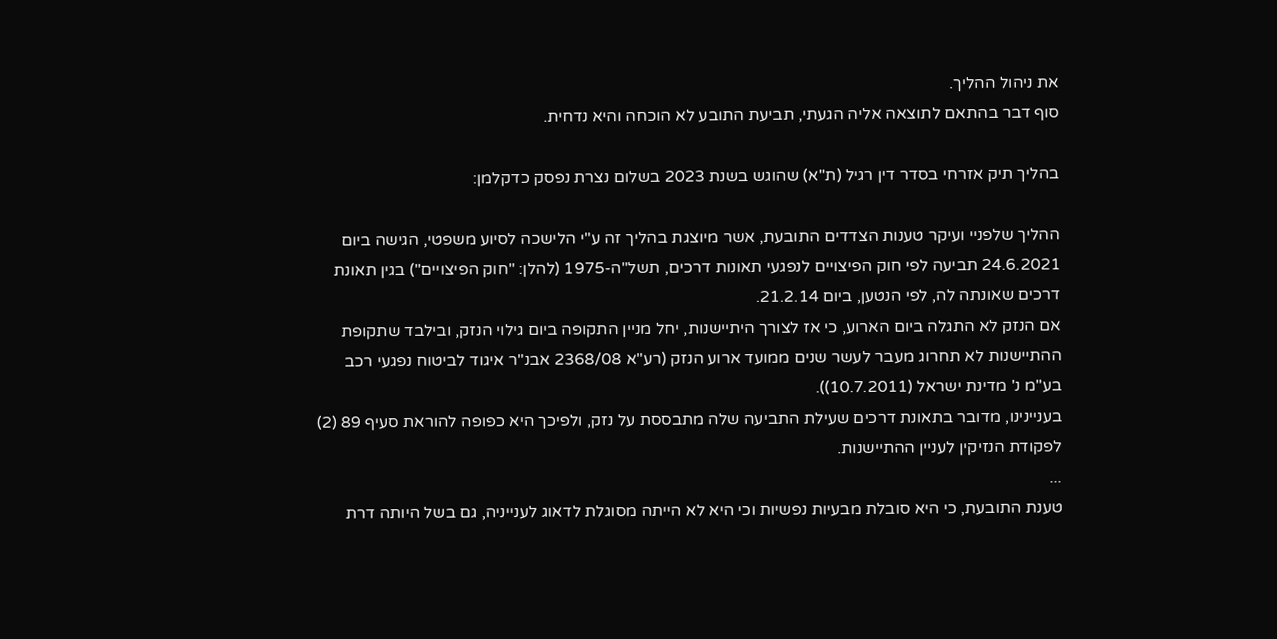את ניהול ההליך.
סוף דבר בהתאם לתוצאה אליה הגעתי, תביעת התובע לא הוכחה והיא נדחית.

בהליך תיק אזרחי בסדר דין רגיל (ת"א) שהוגש בשנת 2023 בשלום נצרת נפסק כדקלמן:

ההליך שלפניי ועיקר טענות הצדדים התובעת, אשר מיוצגת בהליך זה ע"י הלישכה לסיוע משפטי, הגישה ביום 24.6.2021 תביעה לפי חוק הפיצויים לנפגעי תאונות דרכים, תשל"ה-1975 (להלן: "חוק הפיצויים") בגין תאונת דרכים שאונתה לה, לפי הנטען, ביום 21.2.14.
אם הנזק לא התגלה ביום הארוע, כי אז לצורך היתיישנות, יחל מניין התקופה ביום גילוי הנזק, ובילבד שתקופת ההתיישנות לא תחרוג מעבר לעשר שנים ממועד ארוע הנזק (רע"א 2368/08 אבנ"ר איגוד לביטוח נפגעי רכב בע"מ נ' מדינת ישראל (10.7.2011)).
בעניינינו, מדובר בתאונת דרכים שעילת התביעה שלה מתבססת על נזק, ולפיכך היא כפופה להוראת סעיף 89 (2) לפקודת הנזיקין לעניין ההתיישנות.
...
טענת התובעת, כי היא סובלת מבעיות נפשיות וכי היא לא הייתה מסוגלת לדאוג לענייניה, גם בשל היותה דרת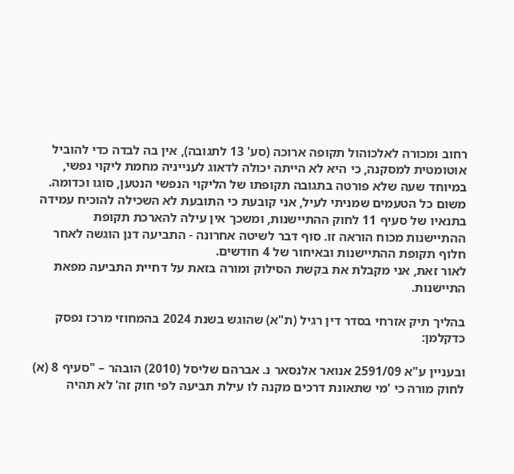רחוב ומכורה לאלכוהול תקופה ארוכה (סע' 13 לתגובה), אין בה לבדה כדי להוביל אוטומטית למסקנה, כי היא לא הייתה יכולה לדאוג לענייניה מחמת ליקוי נפשי, במיוחד שעה שלא פורטה בתגובה תקופתו של הליקוי הנפשי הנטען, סוגו וכדומה.
משום כל הטעמים שמניתי לעיל, אני קובעת כי התובעת לא השכילה להוכיח עמידה בתנאיו של סעיף 11 לחוק ההתיישנות, ומשכך אין עילה להארכת תקופת ההתיישנות מכוח הוראה זו. סוף דבר לשיטה אחרונה - התביעה דנן הוגשה לאחר חלוף תקופת ההתיישנות ובאיחור של 4 חודשים.
לאור זאת, אני מקבלת את בקשת הסילוק ומורה בזאת על דחיית התביעה מפאת התיישנות.

בהליך תיק אזרחי בסדר דין רגיל (ת"א) שהוגש בשנת 2024 בהמחוזי מרכז נפסק כדקלמן:

ובעניין ע"א 2591/09 אנואר אלנסאר נ. אברהם שליסל (2010) הובהר – "סעיף 8 (א) לחוק מורה כי 'מי שתאונת דרכים מקנה לו עילת תביעה לפי חוק זה' לא תהיה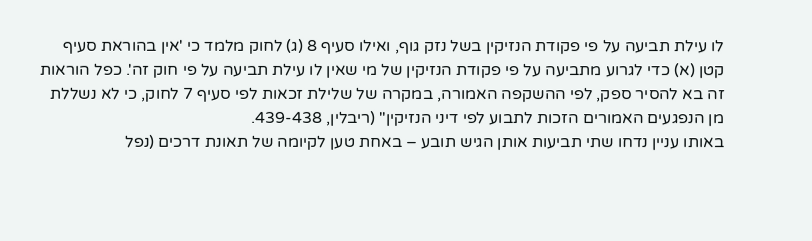לו עילת תביעה על פי פקודת הנזיקין בשל נזק גוף, ואילו סעיף 8 (ג) לחוק מלמד כי 'אין בהוראת סעיף קטן (א) כדי לגרוע מתביעה על פי פקודת הנזיקין של מי שאין לו עילת תביעה על פי חוק זה'. כפל הוראות זה בא להסיר ספק, לפי ההשקפה האמורה, במקרה של שלילת זכאות לפי סעיף 7 לחוק, כי לא נשללת מן הנפגעים האמורים הזכות לתבוע לפי דיני הנזיקין" (ריבלין, 439-438.
באותו עניין נדחו שתי תביעות אותן הגיש תובע – באחת טען לקיומה של תאונת דרכים (נפל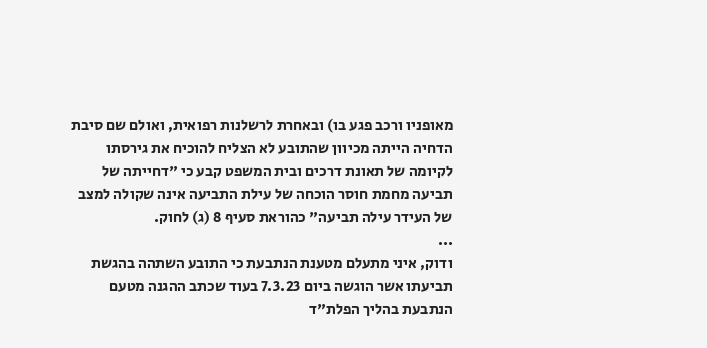מאופניו ורכב פגע בו) ובאחרת לרשלנות רפואית, ואולם שם סיבת הדחיה הייתה מכיוון שהתובע לא הצליח להוכיח את גירסתו לקיומה של תאונת דרכים ובית המשפט קבע כי "דחייתה של תביעה מחמת חוסר הוכחה של עילת התביעה אינה שקולה למצב של העידר עילה תביעה" כהוראת סעיף 8 (ג) לחוק.
...
ודוק, איני מתעלם מטענת הנתבעת כי התובע השתהה בהגשת תביעתו אשר הוגשה ביום 7.3.23 בעוד שכתב ההגנה מטעם הנתבעת בהליך הפלת"ד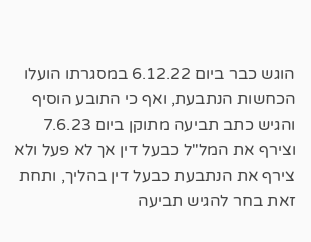הוגש כבר ביום 6.12.22 במסגרתו הועלו הכחשות הנתבעת, ואף כי התובע הוסיף והגיש כתב תביעה מתוקן ביום 7.6.23 וצירף את המל"ל כבעל דין אך לא פעל ולא צירף את הנתבעת כבעל דין בהליך, ותחת זאת בחר להגיש תביעה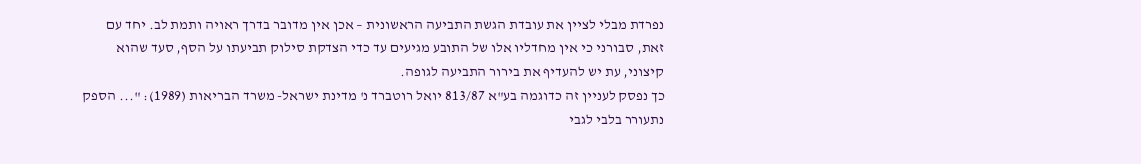נפרדת מבלי לציין את עובדת הגשת התביעה הראשונית – אכן אין מדובר בדרך ראויה ותמת לב. יחד עם זאת, סבורני כי אין מחדליו אלו של התובע מגיעים עד כדי הצדקת סילוק תביעתו על הסף, סעד שהוא קיצוני, עת יש להעדיף את בירור התביעה לגופה.
כך נפסק לעניין זה כדוגמה בע"א 813/87 יואל רוטברד נ' מדינת ישראל- משרד הבריאות (1989): "... הספק נתעורר בלבי לגבי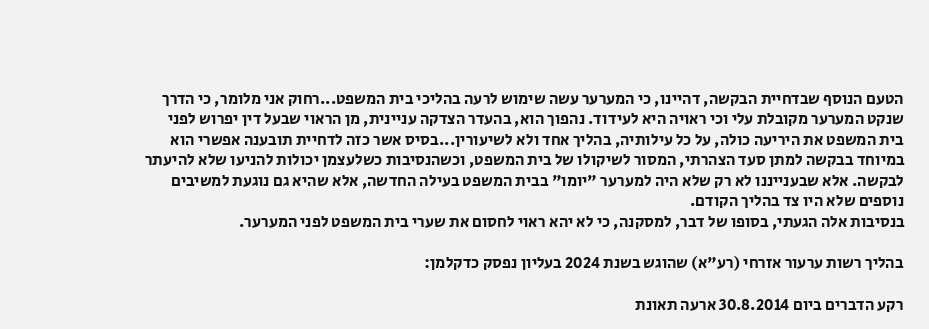הטעם הנוסף שבדחיית הבקשה, דהיינו, כי המערער עשה שימוש לרעה בהליכי בית המשפט...רחוק אני מלומר, כי הדרך שנקט המערער מקובלת עלי וכי ראויה היא לעידוד. נהפוך הוא, בהעדר הצדקה עניינית, מן הראוי שבעל דין יפרוש לפני בית המשפט את היריעה כולה, על כל עילותיה, בהליך אחד ולא לשיעורין...בסיס אשר כזה לדחיית תובענה אפשרי הוא במיוחד בבקשה למתן סעד הצהרתי, המסור לשיקולו של בית המשפט, וכשהנסיבות כשלעצמן יכולות להניעו שלא להיעתר לבקשה. אלא שבענייננו לא רק שלא היה למערער "יומו" בבית המשפט בעילה החדשה, אלא שהיא גם נוגעת למשיבים נוספים שלא היו צד בהליך הקודם.
בנסיבות אלה הגעתי, בסופו של דבר, למסקנה, כי לא יהא ראוי לחסום את שערי בית המשפט לפני המערער.

בהליך רשות ערעור אזרחי (רע"א) שהוגש בשנת 2024 בעליון נפסק כדקלמן:

רקע הדברים ביום 30.8.2014 ארעה תאונת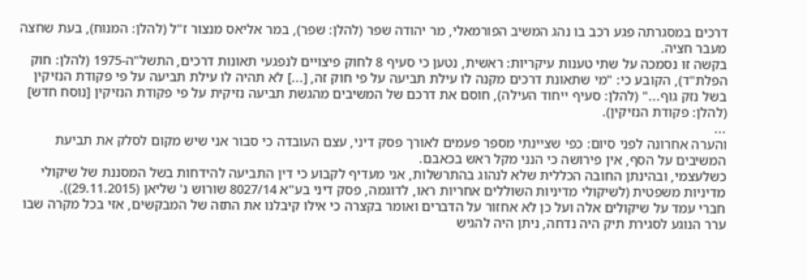דרכים במסגרתה פגע רכב בו נהג המשיב הפורמאלי, מר יהודה שפר (להלן: שפר), במר אליאס מנצור ז"ל (להלן: המנוח), בעת שחצה מעבר חציה.
בקשה זו נסמכה על שתי טענות עיקריות: ראשית, נטען כי סעיף 8 לחוק פיצויים לנפגעי תאונות דרכים, התשל"ה-1975 (להלן: חוק הפלת"ד), הקובע כי: "מי שתאונת דרכים מקנה לו עילת תביעה על פי חוק זה, [...] לא תהיה לו עילת תביעה על פי פקודת הנזיקין בשל נזק גוף..." (להלן: סעיף ייחוד העילה), חוסם את דרכם של המשיבים מהגשת תביעה נזיקית על פי פקודת הנזיקין [נוסח חדש] (להלן: פקודת הנזיקין).
...
והערה אחרונה לפני סיום: כפי שציינתי מספר פעמים לאורך פסק דיני, עצם העובדה כי סבור אני שיש מקום לסלק את תביעת המשיבים על הסף, אין פירושה כי הנני מקל ראש בכאבם.
כשלעצמי, ובהינתן החובה הכללית שלא לנהוג בהתרשלות, אני מעדיף לקבוע כי דין התביעה להידחות בשל המסננת של שיקולי מדיניות משפטית (לשיקולי מדיניות השוללים אחריות ראו, לדוגמה, פסק דיני בע"א 8027/14 שורוש נ' שליאן (29.11.2015)).
חברי עמד על שיקולים אלה ועל כן לא אחזור על הדברים ואומר בקצרה כי אילו קיבלנו את התזה של המבקשים, אזי בכל מקרה שבו ערר הנוגע לסגירת תיק היה נדחה, ניתן היה להגיש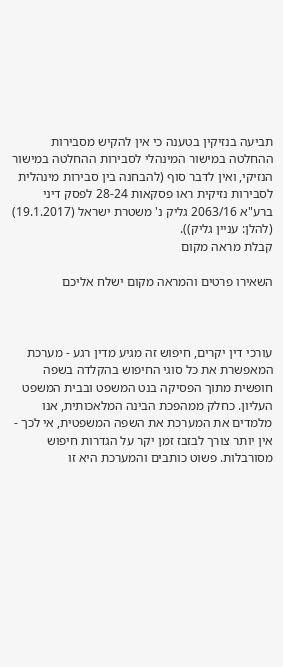תביעה בנזיקין בטענה כי אין להקיש מסבירות ההחלטה במישור המינהלי לסבירות ההחלטה במישור הנזיקי, ואין לדבר סוף (להבחנה בין סבירות מינהלית לסבירות נזיקית ראו פסקאות 28-24 לפסק דיני ברע"א 2063/16 גליק נ' משטרת ישראל (19.1.2017) (להלן: עניין גליק)).
קבלת מראה מקום

השאירו פרטים והמראה מקום ישלח אליכם



עורכי דין יקרים, חיפוש זה מגיע מדין רגע - מערכת המאפשרת את כל סוגי החיפוש בהקלדה בשפה חופשית מתוך הפסיקה בנט המשפט ובבית המשפט העליון. כחלק ממהפכת הבינה המלאכותית, אנו מלמדים את המערכת את השפה המשפטית, אי לכך - אין יותר צורך לבזבז זמן יקר על הגדרות חיפוש מסורבלות. פשוט כותבים והמערכת היא זו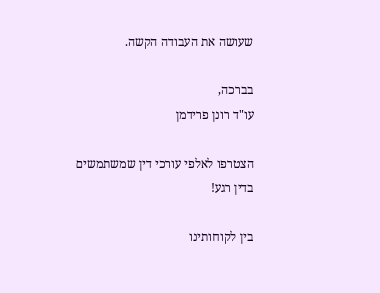שעושה את העבודה הקשה.

בברכה,
עו"ד רונן פרידמן

הצטרפו לאלפי עורכי דין שמשתמשים בדין רגע!

בין לקוחותינו